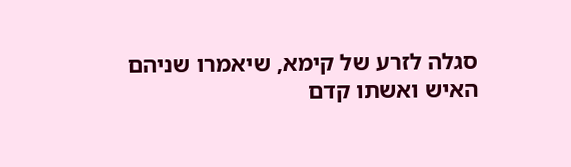סגלה לזרע של קימא, שיאמרו שניהם האיש ואשתו קדם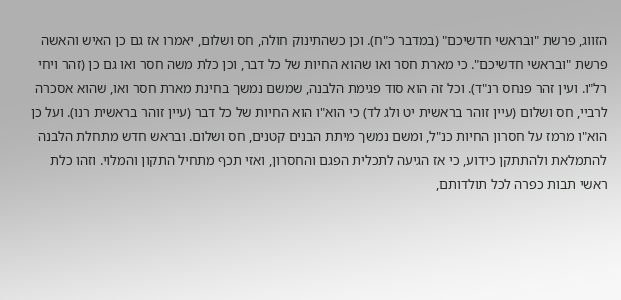הזווג, פרשת "ובראשי חדשיכם" (במדבר כ"ח). וכן כשהתינוק חולה, חס ושלום, יאמרו אז גם כן האיש והאשה פרשת "ובראשי חדשיכם". כי מארת חסר ואו שהוא החיות של כל דבר, וכן כלת משה חסר ואו גם כן (זהר ויחי רל"ו. ועין זהר פנחס רנ"ד). וכל זה הוא סוד פגימת הלבנה, שמשם נמשך בחינת מארת חסר ואו, שהוא אסכרה לרביי, חס ושלום (עיין זוהר בראשית יט ולג לד) כי הוא"ו הוא החיות של כל דבר (עיין זוהר בראשית רנו). ועל כן הוא"ו מרמז על חסרון החיות כנ"ל, ומשם נמשך מיתת הבנים קטנים, חס ושלום. ובראש חדש מתחלת הלבנה להתמלאת ולהתתקן כידוע, כי אז הגיעה לתכלית הפגם והחסרון, ואזי תכף מתחיל התקון והמלוי. וזהו כלת ראשי תבות כפרה לכל תולדותם,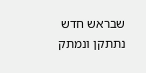שבראש חדש נתתקן ונמתק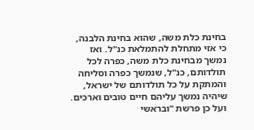בחינת כלת משה, שהוא בחינת הלבנה, כי אזי מתחלת להתמלאת כנ"ל. ואז נמשך מבחינת כלת משה, כפרה לכל תולדותם, כנ"ל, שנמשך כפרה וסליחה והמתקת על כל תולדותם של ישראל, שיהיה נמשך עליהם חיים טובים וארכים. ועל כן פרשת "ובראשי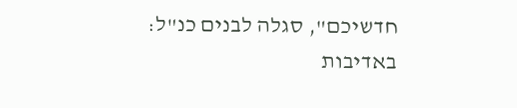חדשיכם", סגלה לבנים כנ"ל:
באדיבות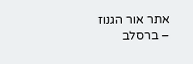אתר אור הגנוז – ברסלב